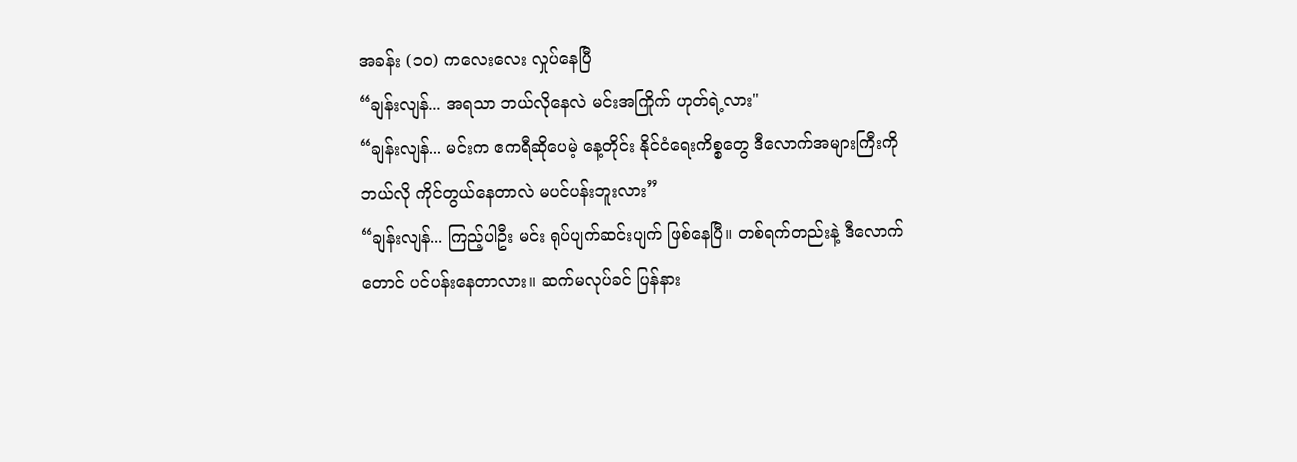အခန်း (၁၀) ကလေးလေး လှုပ်နေပြီ
“ချန်းလျန်... အရသာ ဘယ်လိုနေလဲ မင်းအကြိုက် ဟုတ်ရဲ့လား"
“ချန်းလျန်... မင်းက ဧကရီဆိုပေမဲ့ နေ့တိုင်း နိုင်ငံရေးကိစ္စတွေ ဒီလောက်အများကြီးကို ဘယ်လို ကိုင်တွယ်နေတာလဲ မပင်ပန်းဘူးလား”
“ချန်းလျန်... ကြည့်ပါဦး မင်း ရုပ်ပျက်ဆင်းပျက် ဖြစ်နေပြီ။ တစ်ရက်တည်းနဲ့ ဒီလောက်တောင် ပင်ပန်းနေတာလား။ ဆက်မလုပ်ခင် ပြန်နား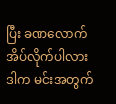ပြီး ခဏလောက် အိပ်လိုက်ပါလား ဒါက မင်းအတွက်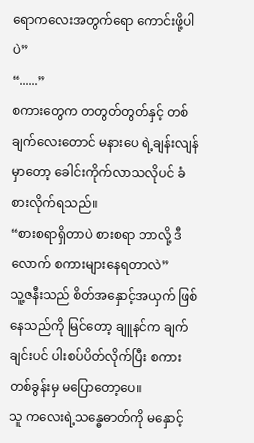ရောကလေးအတွက်ရော ကောင်းဖို့ပါပဲ”
“......”
စကားတွေက တတွတ်တွတ်နှင့် တစ်ချက်လေးတောင် မနားပေ ရဲ့ချန်းလျန်မှာတော့ ခေါင်းကိုက်လာသလိုပင် ခံစားလိုက်ရသည်။
“စားစရာရှိတာပဲ စားစရာ ဘာလို့ ဒီလောက် စကားများနေရတာလဲ”
သူ့ဇနီးသည် စိတ်အနှောင့်အယှက် ဖြစ်နေသည်ကို မြင်တော့ ချူနင်က ချက်ချင်းပင် ပါးစပ်ပိတ်လိုက်ပြီး စကားတစ်ခွန်းမှ မပြောတော့ပေ။
သူ ကလေးရဲ့သန္ဓေဓာတ်ကို မနှောင့်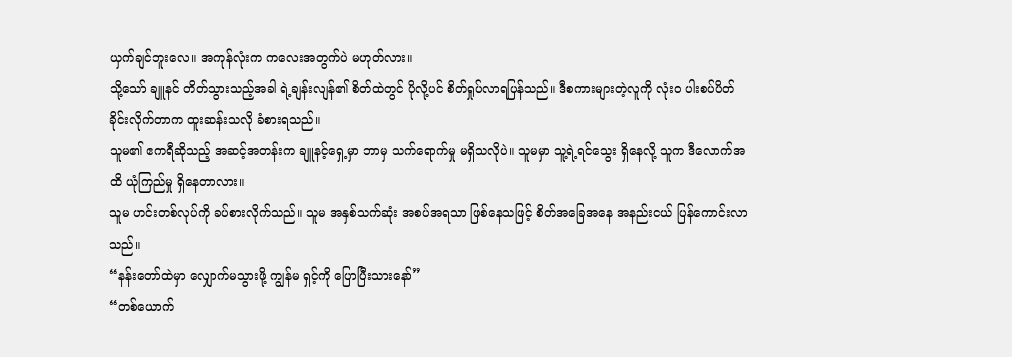ယှက်ချင်ဘူးလေ။ အကုန်လုံးက ကလေးအတွက်ပဲ မဟုတ်လား။
သို့သော် ချူနင် တိတ်သွားသည့်အခါ ရဲ့ချန်းလျန်၏ စိတ်ထဲတွင် ပိုလို့ပင် စိတ်ရှုပ်လာရပြန်သည်။ ဒီစကားများတဲ့လူကို လုံးဝ ပါးစပ်ပိတ်ခိုင်းလိုက်တာက ထူးဆန်းသလို ခံစားရသည်။
သူမ၏ ဧကရီဆိုသည့် အဆင့်အတန်းက ချူနင့်ရှေ့မှာ ဘာမှ သက်ရောက်မှု မရှိသလိုပဲ။ သူမမှာ သူ့ရဲ့ရင်သွေး ရှိနေလို့ သူက ဒီလောက်အထိ ယုံကြည်မှု ရှိနေတာလား။
သူမ ဟင်းတစ်လုပ်ကို ခပ်စားလိုက်သည်။ သူမ အနှစ်သက်ဆုံး အစပ်အရသာ ဖြစ်နေသဖြင့် စိတ်အခြေအနေ အနည်းငယ် ပြန်ကောင်းလာသည်။
“နန်းတော်ထဲမှာ လျှောက်မသွားဖို့ ကျွန်မ ရှင့်ကို ပြောပြီးသားနော်”
“တစ်ယောက်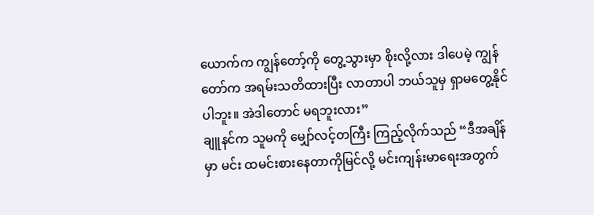ယောက်က ကျွန်တော့်ကို တွေ့သွားမှာ စိုးလို့လား ဒါပေမဲ့ ကျွန်တော်က အရမ်းသတိထားပြီး လာတာပါ ဘယ်သူမှ ရှာမတွေ့နိုင်ပါဘူး။ အဲဒါတောင် မရဘူးလား”
ချူနင်က သူမကို မျှော်လင့်တကြီး ကြည့်လိုက်သည် “ဒီအချိန်မှာ မင်း ထမင်းစားနေတာကိုမြင်လို့ မင်းကျန်းမာရေးအတွက်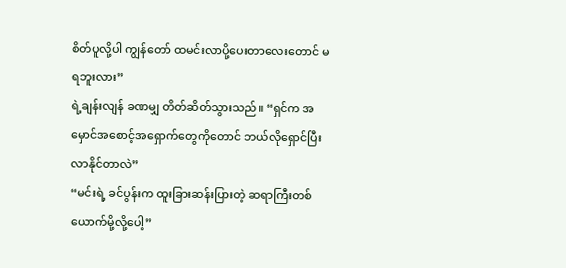စိတ်ပူလို့ပါ ကျွန်တော် ထမင်းလာပို့ပေးတာလေးတောင် မရဘူးလား”
ရဲ့ချန်းလျန် ခဏမျှ တိတ်ဆိတ်သွားသည်။ “ရှင်က အမှောင်အစောင့်အရှောက်တွေကိုတောင် ဘယ်လိုရှောင်ပြီး လာနိုင်တာလဲ”
“မင်းရဲ့ ခင်ပွန်းက ထူးခြားဆန်းပြားတဲ့ ဆရာကြီးတစ်ယောက်မို့လို့ပေါ့”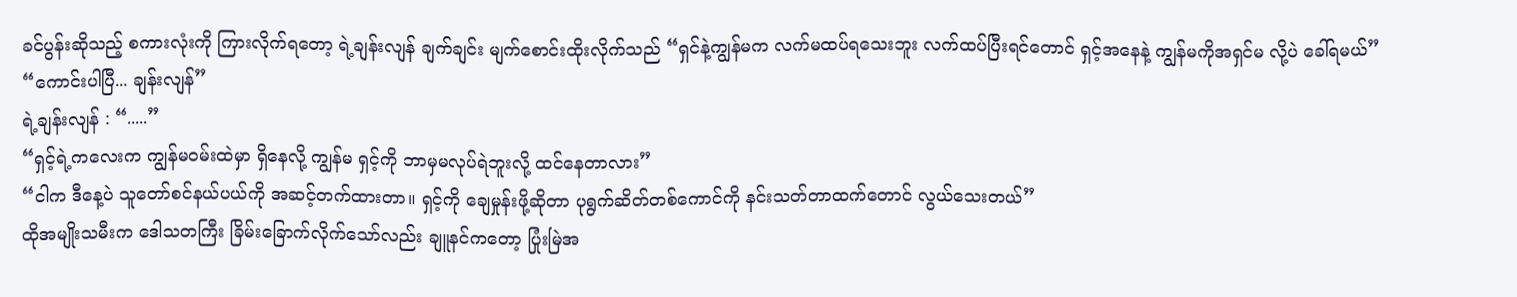ခင်ပွန်းဆိုသည့် စကားလုံးကို ကြားလိုက်ရတော့ ရဲ့ချန်းလျန် ချက်ချင်း မျက်စောင်းထိုးလိုက်သည် “ရှင်နဲ့ကျွန်မက လက်မထပ်ရသေးဘူး လက်ထပ်ပြီးရင်တောင် ရှင့်အနေနဲ့ ကျွန်မကိုအရှင်မ လို့ပဲ ခေါ်ရမယ်”
“ကောင်းပါပြီ... ချန်းလျန်”
ရဲ့ချန်းလျန် : “.....”
“ရှင့်ရဲ့ကလေးက ကျွန်မဝမ်းထဲမှာ ရှိနေလို့ ကျွန်မ ရှင့်ကို ဘာမှမလုပ်ရဲဘူးလို့ ထင်နေတာလား”
“ငါက ဒီနေ့ပဲ သူတော်စင်နယ်ပယ်ကို အဆင့်တက်ထားတာ။ ရှင့်ကို ချေမှုန်းဖို့ဆိုတာ ပုရွက်ဆိတ်တစ်ကောင်ကို နင်းသတ်တာထက်တောင် လွယ်သေးတယ်”
ထိုအမျိုးသမီးက ဒေါသတကြီး ခြိမ်းခြောက်လိုက်သော်လည်း ချူနင်ကတော့ ပြုံးမြဲအ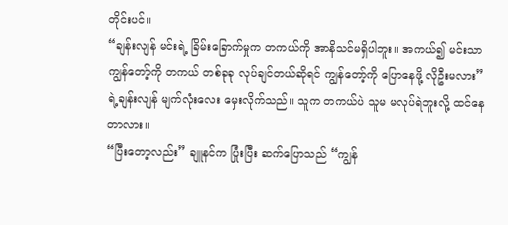တိုင်းပင်။
“ချန်းလျန် မင်းရဲ့ ခြိမ်းခြောက်မှုက တကယ်ကို အာနိသင်မရှိပါဘူး။ အကယ်၍ မင်းသာ ကျွန်တော့်ကို တကယ် တစ်ခုခု လုပ်ချင်တယ်ဆိုရင် ကျွန်တော့်ကို ပြောနေဖို့ လိုဦးမလား”
ရဲ့ချန်းလျန် မျက်လုံးလေး မှေးလိုက်သည်။ သူက တကယ်ပဲ သူမ မလုပ်ရဲဘူးလို့ ထင်နေတာလား။
“ပြီးတော့လည်း” ချူနင်က ပြုံးပြီး ဆက်ပြောသည် “ကျွန်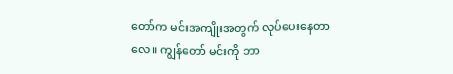တော်က မင်းအကျိုးအတွက် လုပ်ပေးနေတာလေ။ ကျွန်တော် မင်းကို ဘာ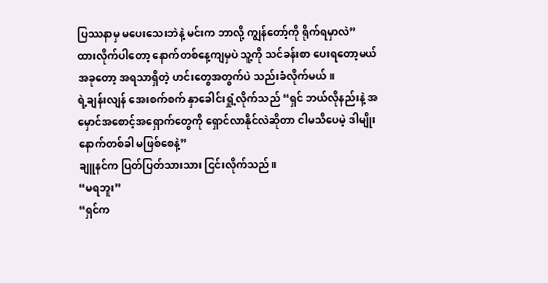ပြဿနာမှ မပေးသေးဘဲနဲ့ မင်းက ဘာလို့ ကျွန်တော့်ကို ရိုက်ရမှာလဲ”
ထားလိုက်ပါတော့ နောက်တစ်နေ့ကျမှပဲ သူ့ကို သင်ခန်းစာ ပေးရတော့မယ် အခုတော့ အရသာရှိတဲ့ ဟင်းတွေအတွက်ပဲ သည်းခံလိုက်မယ်။
ရဲ့ချန်းလျန် အေးစက်စက် နှာခေါင်းရှုံ့လိုက်သည် “ရှင် ဘယ်လိုနည်းနဲ့ အမှောင်အစောင့်အရှောက်တွေကို ရှောင်လာနိုင်လဲဆိုတာ ငါမသိပေမဲ့ ဒါမျိုး နောက်တစ်ခါ မဖြစ်စေနဲ့”
ချူနင်က ပြတ်ပြတ်သားသား ငြင်းလိုက်သည်။
“မရဘူး”
“ရှင်က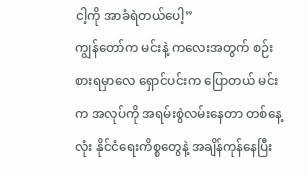ငါ့ကို အာခံရဲတယ်ပေါ့”
ကျွန်တော်က မင်းနဲ့ ကလေးအတွက် စဉ်းစားရမှာလေ ရှောင်ပင်းက ပြောတယ် မင်းက အလုပ်ကို အရမ်းစွဲလမ်းနေတာ တစ်နေ့လုံး နိုင်ငံရေးကိစ္စတွေနဲ့ အချိန်ကုန်နေပြီး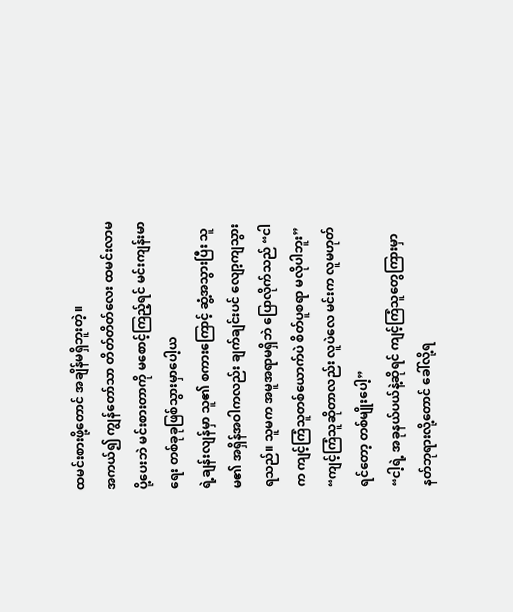ထမင်းစားဖို့တောင် အချိန်မရှိဘူးတဲ့။
အကယ်၍ ကျွန်တော်သာ တိတ်တိတ်လေး ထမင်းလာမပို့ပေးဘဲ မင်းစားတာကို မစောင့်ကြည့်ရင် မင်းကျန်းမာရေး တစ်ခုခုဖြစ်သွားမှာပေါ့ယ
ရဲ့ချန်းလျန်မှာ သူ၏ စကားကြောင့် ဆွံ့အသွားပြီး သူမ၏ အရှိန်အဝါကလည်း ချက်ချင်းပင် လျော့ကျသွားရသည်။ သူမက အမူအရာမရှိဘဲ ပြောလိုက်သည် “ငါက ကျင့်ကြံသူတစ်ယောက်ပဲ စိတ်ပူစရာ မလိုပါဘူး”
“ကျင့်ကြံသူဆိုတာလည်း လူပဲလေ မင်းက လူမဟုတ်ရင်တော့ တစ်မျိုးပေါ့”
“ငါ့ရဲ့ အခုနယ်ပယ်နဲ့ဆိုရင် ကျင့်ကြံသူတွေကြားမှာ နတ်ဘုရားလို့တောင် ခေါ်လို့ရ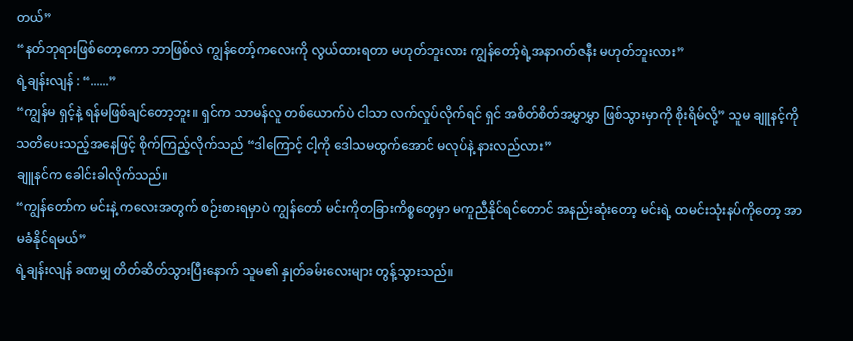တယ်”
“နတ်ဘုရားဖြစ်တော့ကော ဘာဖြစ်လဲ ကျွန်တော့်ကလေးကို လွယ်ထားရတာ မဟုတ်ဘူးလား ကျွန်တော့်ရဲ့အနာဂတ်ဇနီး မဟုတ်ဘူးလား”
ရဲ့ချန်းလျန် : “......”
“ကျွန်မ ရှင့်နဲ့ ရန်မဖြစ်ချင်တော့ဘူး။ ရှင်က သာမန်လူ တစ်ယောက်ပဲ ငါသာ လက်လှုပ်လိုက်ရင် ရှင် အစိတ်စိတ်အမွှာမွှာ ဖြစ်သွားမှာကို စိုးရိမ်လို့” သူမ ချူနင့်ကို သတိပေးသည့်အနေဖြင့် စိုက်ကြည့်လိုက်သည် “ဒါကြောင့် ငါ့ကို ဒေါသမထွက်အောင် မလုပ်နဲ့ နားလည်လား”
ချူနင်က ခေါင်းခါလိုက်သည်။
“ကျွန်တော်က မင်းနဲ့ ကလေးအတွက် စဉ်းစားရမှာပဲ ကျွန်တော် မင်းကိုတခြားကိစ္စတွေမှာ မကူညီနိုင်ရင်တောင် အနည်းဆုံးတော့ မင်းရဲ့ ထမင်းသုံးနပ်ကိုတော့ အာမခံနိုင်ရမယ်”
ရဲ့ချန်းလျန် ခဏမျှ တိတ်ဆိတ်သွားပြီးနောက် သူမ၏ နှုတ်ခမ်းလေးများ တွန့်သွားသည်။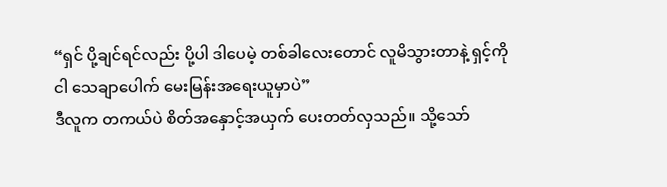“ရှင် ပို့ချင်ရင်လည်း ပို့ပါ ဒါပေမဲ့ တစ်ခါလေးတောင် လူမိသွားတာနဲ့ ရှင့်ကို ငါ သေချာပေါက် မေးမြန်းအရေးယူမှာပဲ”
ဒီလူက တကယ်ပဲ စိတ်အနှောင့်အယှက် ပေးတတ်လှသည်။ သို့သော်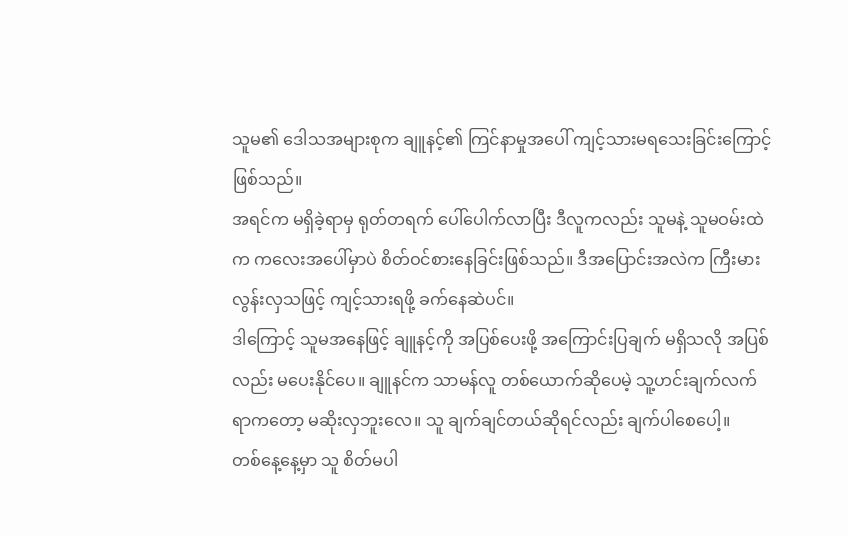သူမ၏ ဒေါသအများစုက ချူနင့်၏ ကြင်နာမှုအပေါ် ကျင့်သားမရသေးခြင်းကြောင့် ဖြစ်သည်။
အရင်က မရှိခဲ့ရာမှ ရုတ်တရက် ပေါ်ပေါက်လာပြီး ဒီလူကလည်း သူမနဲ့ သူမဝမ်းထဲက ကလေးအပေါ်မှာပဲ စိတ်ဝင်စားနေခြင်းဖြစ်သည်။ ဒီအပြောင်းအလဲက ကြီးမားလွန်းလှသဖြင့် ကျင့်သားရဖို့ ခက်နေဆဲပင်။
ဒါကြောင့် သူမအနေဖြင့် ချူနင့်ကို အပြစ်ပေးဖို့ အကြောင်းပြချက် မရှိသလို အပြစ်လည်း မပေးနိုင်ပေ။ ချူနင်က သာမန်လူ တစ်ယောက်ဆိုပေမဲ့ သူ့ဟင်းချက်လက်ရာကတော့ မဆိုးလှဘူးလေ။ သူ ချက်ချင်တယ်ဆိုရင်လည်း ချက်ပါစေပေါ့။
တစ်နေ့နေ့မှာ သူ စိတ်မပါ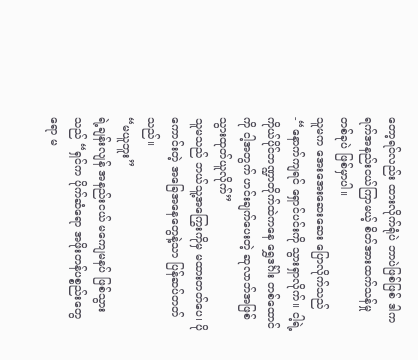တော့ရင်လည်း ထားလိုက်ရုံပဲ ဘာပဲဖြစ်ဖြစ် ဒါက ရက်အနည်းငယ်ကြာမယ့် စိတ်အားထက်သန်မှု တစ်ခုပဲ ဖြစ်မှာပါ။
သူမက အေးအေးဆေးဆေး ပြောလိုက်သည် -“နောက်ကျရင် ရှောင်ပင်းကို သွားရှာလိုက်။ ငါ့ရဲ့ ကိုယ်ပိုင်ဘဏ္ဍာတိုက်ထဲကနေ ရွှေဒင်္ဂါး တစ်ထောင်ကို ငါ့အတွက် ဟင်းချက်ပေးတဲ့ ဆုလာဘ်အဖြစ် သွားထုတ်ယူလိုက်”
သူမသည် ဘယ်သူ့အကြွေးကိုမှ မထားတတ်ပေ၊ ပိုကောင်းတဲ့ အခြေအနေတွေနဲ့သာ ပြန်ဆပ်တတ်သည်။
“မယူဘူး”
ရဲ့ချန်းလျန် အနည်းငယ် မကျေမနပ် ဖြစ်သွားသည် “ရှင်က ပိုက်ဆံရော အဖိုးတန်ပစ္စည်းတွေရော မ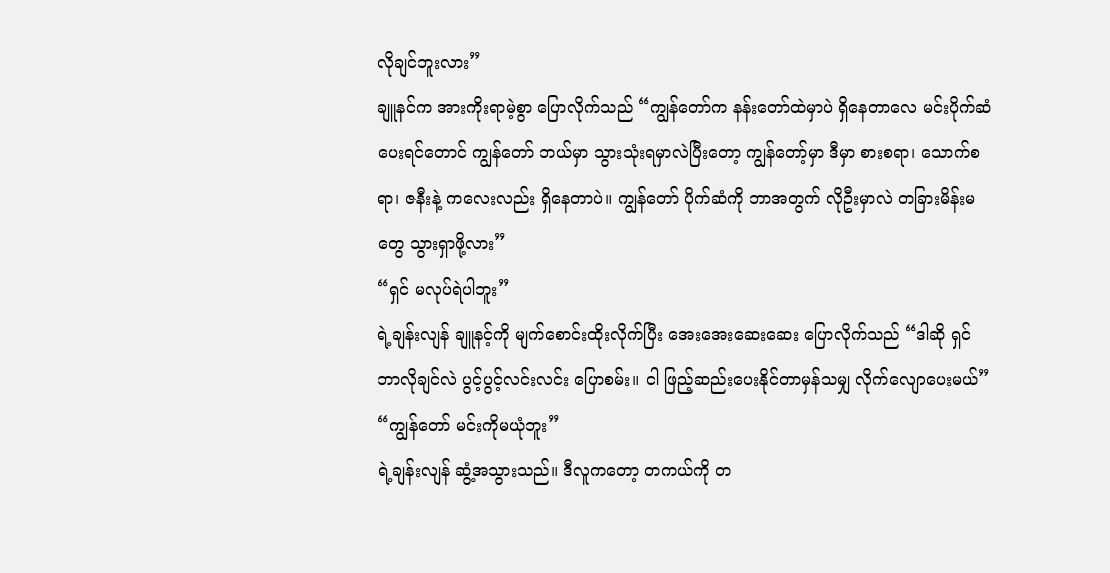လိုချင်ဘူးလား”
ချူနင်က အားကိုးရာမဲ့စွာ ပြောလိုက်သည် “ကျွန်တော်က နန်းတော်ထဲမှာပဲ ရှိနေတာလေ မင်းပိုက်ဆံပေးရင်တောင် ကျွန်တော် ဘယ်မှာ သွားသုံးရမှာလဲပြီးတော့ ကျွန်တော့်မှာ ဒီမှာ စားစရာ၊ သောက်စရာ၊ ဇနီးနဲ့ ကလေးလည်း ရှိနေတာပဲ။ ကျွန်တော် ပိုက်ဆံကို ဘာအတွက် လိုဦးမှာလဲ တခြားမိန်းမတွေ သွားရှာဖို့လား”
“ရှင် မလုပ်ရဲပါဘူး”
ရဲ့ချန်းလျန် ချူနင့်ကို မျက်စောင်းထိုးလိုက်ပြီး အေးအေးဆေးဆေး ပြောလိုက်သည် “ဒါဆို ရှင်ဘာလိုချင်လဲ ပွင့်ပွင့်လင်းလင်း ပြောစမ်း။ ငါ ဖြည့်ဆည်းပေးနိုင်တာမှန်သမျှ လိုက်လျောပေးမယ်”
“ကျွန်တော် မင်းကိုမယုံဘူး”
ရဲ့ချန်းလျန် ဆွံ့အသွားသည်။ ဒီလူကတော့ တကယ်ကို တ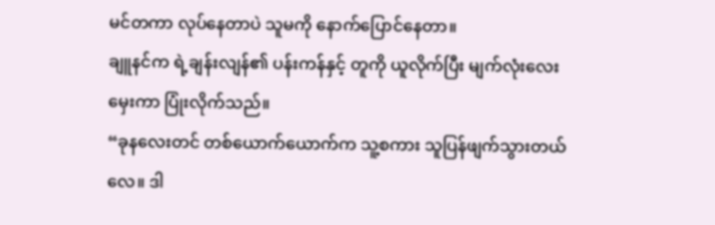မင်တကာ လုပ်နေတာပဲ သူမကို နောက်ပြောင်နေတာ။
ချူနင်က ရဲ့ချန်းလျန်၏ ပန်းကန်နှင့် တူကို ယူလိုက်ပြီး မျက်လုံးလေး မှေးကာ ပြုံးလိုက်သည်။
“ခုနလေးတင် တစ်ယောက်ယောက်က သူ့စကား သူပြန်ဖျက်သွားတယ်လေ။ ဒါ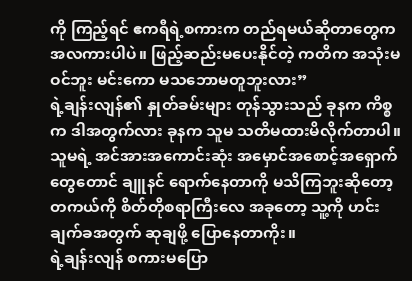ကို ကြည့်ရင် ဧကရီရဲ့စကားက တည်ရမယ်ဆိုတာတွေက အလကားပါပဲ။ ဖြည့်ဆည်းမပေးနိုင်တဲ့ ကတိက အသုံးမဝင်ဘူး မင်းကော မသဘောမတူဘူးလား”
ရဲ့ချန်းလျန်၏ နှုတ်ခမ်းများ တုန်သွားသည် ခုနက ကိစ္စက ဒါအတွက်လား ခုနက သူမ သတိမထားမိလိုက်တာပါ။ သူမရဲ့ အင်အားအကောင်းဆုံး အမှောင်အစောင့်အရှောက်တွေတောင် ချူနင် ရောက်နေတာကို မသိကြဘူးဆိုတော့ တကယ်ကို စိတ်တိုစရာကြီးလေ အခုတော့ သူ့ကို ဟင်းချက်ခအတွက် ဆုချဖို့ ပြောနေတာကိုး။
ရဲ့ချန်းလျန် စကားမပြော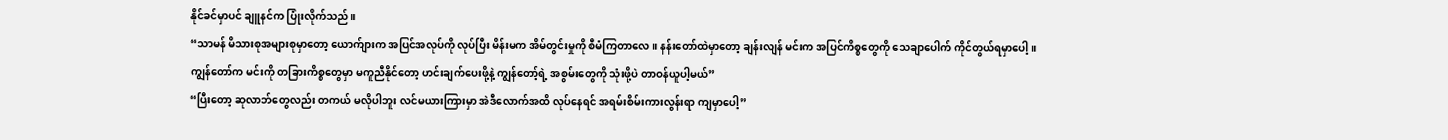နိုင်ခင်မှာပင် ချူနင်က ပြုံးလိုက်သည်။
“သာမန် မိသားစုအများစုမှာတော့ ယောက်ျားက အပြင်အလုပ်ကို လုပ်ပြီး မိန်းမက အိမ်တွင်းမှုကို စီမံကြတာလေ။ နန်းတော်ထဲမှာတော့ ချန်းလျန် မင်းက အပြင်ကိစ္စတွေကို သေချာပေါက် ကိုင်တွယ်ရမှာပေါ့။
ကျွန်တော်က မင်းကို တခြားကိစ္စတွေမှာ မကူညီနိုင်တော့ ဟင်းချက်ပေးဖို့နဲ့ ကျွန်တော့်ရဲ့ အစွမ်းတွေကို သုံးဖို့ပဲ တာဝန်ယူပါ့မယ်”
“ပြီးတော့ ဆုလာဘ်တွေလည်း တကယ် မလိုပါဘူး လင်မယားကြားမှာ အဲဒီလောက်အထိ လုပ်နေရင် အရမ်းစိမ်းကားလွန်းရာ ကျမှာပေါ့”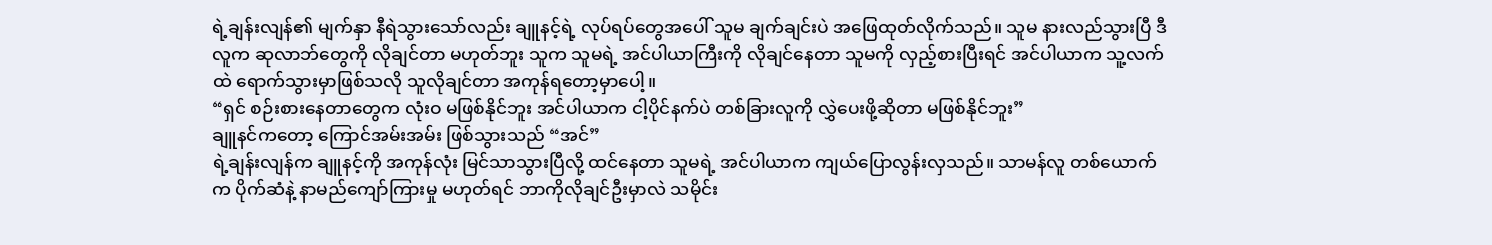ရဲ့ချန်းလျန်၏ မျက်နှာ နီရဲသွားသော်လည်း ချူနင့်ရဲ့ လုပ်ရပ်တွေအပေါ် သူမ ချက်ချင်းပဲ အဖြေထုတ်လိုက်သည်။ သူမ နားလည်သွားပြီ ဒီလူက ဆုလာဘ်တွေကို လိုချင်တာ မဟုတ်ဘူး သူက သူမရဲ့ အင်ပါယာကြီးကို လိုချင်နေတာ သူမကို လှည့်စားပြီးရင် အင်ပါယာက သူ့လက်ထဲ ရောက်သွားမှာဖြစ်သလို သူလိုချင်တာ အကုန်ရတော့မှာပေါ့။
“ရှင် စဉ်းစားနေတာတွေက လုံးဝ မဖြစ်နိုင်ဘူး အင်ပါယာက ငါ့ပိုင်နက်ပဲ တစ်ခြားလူကို လွှဲပေးဖို့ဆိုတာ မဖြစ်နိုင်ဘူး”
ချူနင်ကတော့ ကြောင်အမ်းအမ်း ဖြစ်သွားသည် “အင်”
ရဲ့ချန်းလျန်က ချူနင့်ကို အကုန်လုံး မြင်သာသွားပြီလို့ ထင်နေတာ သူမရဲ့ အင်ပါယာက ကျယ်ပြောလွန်းလှသည်။ သာမန်လူ တစ်ယောက်က ပိုက်ဆံနဲ့ နာမည်ကျော်ကြားမှု မဟုတ်ရင် ဘာကိုလိုချင်ဦးမှာလဲ သမိုင်း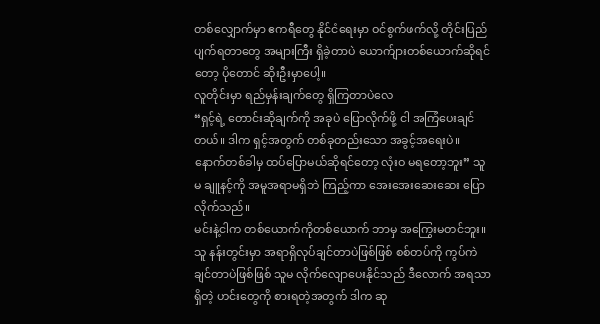တစ်လျှောက်မှာ ဧကရီတွေ နိုင်ငံရေးမှာ ဝင်စွက်ဖက်လို့ တိုင်းပြည်ပျက်ရတာတွေ အများကြီး ရှိခဲ့တာပဲ ယောက်ျားတစ်ယောက်ဆိုရင်တော့ ပိုတောင် ဆိုးဦးမှာပေါ့။
လူတိုင်းမှာ ရည်မှန်းချက်တွေ ရှိကြတာပဲလေ
“ရှင့်ရဲ့ တောင်းဆိုချက်ကို အခုပဲ ပြောလိုက်ဖို့ ငါ အကြံပေးချင်တယ်။ ဒါက ရှင့်အတွက် တစ်ခုတည်းသော အခွင့်အရေးပဲ။ နောက်တစ်ခါမှ ထပ်ပြောမယ်ဆိုရင်တော့ လုံးဝ မရတော့ဘူး” သူမ ချူနင့်ကို အမူအရာမရှိဘဲ ကြည့်ကာ အေးအေးဆေးဆေး ပြောလိုက်သည်။
မင်းနဲ့ငါက တစ်ယောက်ကိုတစ်ယောက် ဘာမှ အကြွေးမတင်ဘူး။ သူ နန်းတွင်းမှာ အရာရှိလုပ်ချင်တာပဲဖြစ်ဖြစ် စစ်တပ်ကို ကွပ်ကဲချင်တာပဲဖြစ်ဖြစ် သူမ လိုက်လျောပေးနိုင်သည် ဒီလောက် အရသာရှိတဲ့ ဟင်းတွေကို စားရတဲ့အတွက် ဒါက ဆု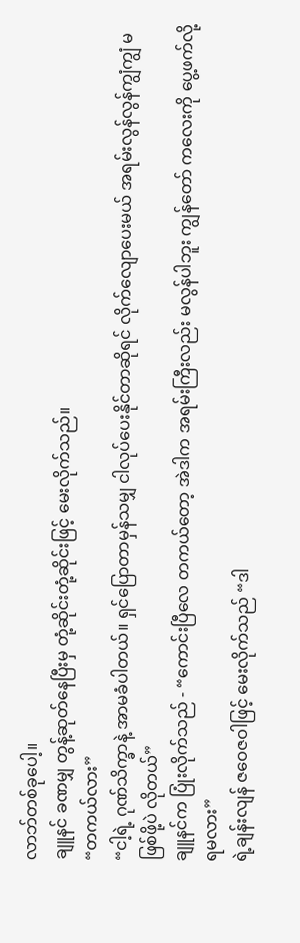လာဘ်တစ်ခုပေါ့။
ချူနင် ခဏမျှ တွန့်ဆုတ်နေပြီးမှ တုံ့ဆိုင်းတုံ့ဆိုင်းဖြင့် မေးလိုက်သည်။
“တကယ်လား”
“ငါ့ရဲ့ ဂုဏ်သိက္ခာနဲ့ အာမခံပါတယ်။ ရှင်ပြောတာမှန်သမျှ ငါလုပ်ပေးနိုင်တာဆိုရင် လိုက်လျောပေးမယ် အရမ်းလွန်လွန်ကျွံကျွံ မဖြစ်ဖို့ပဲ လိုတယ်”
ချူနင်က ပြုံးလိုက်သည် - “ကောင်းပြီလေ တကယ်တော့ အဲဒါက အရမ်းကြီးလည်း မလွန်ပါဘူး ကျွန်တော် ကလေးကို ပွေ့ဖက်လို့ ရမလား”
ရဲ့ချန်းလျန် ဇဝေဇဝါဖြင့် မေးလိုက်သည် “ဒါ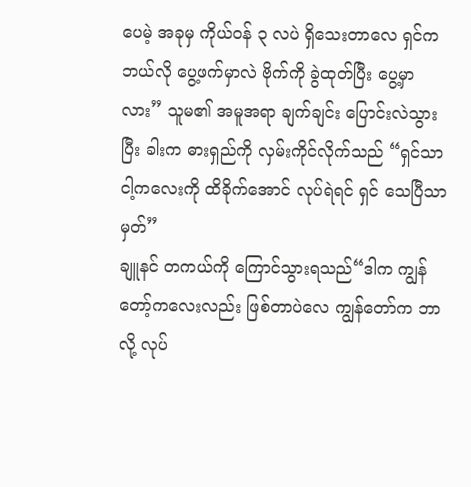ပေမဲ့ အခုမှ ကိုယ်ဝန် ၃ လပဲ ရှိသေးတာလေ ရှင်က ဘယ်လို ပွေ့ဖက်မှာလဲ ဗိုက်ကို ခွဲထုတ်ပြီး ပွေ့မှာလား” သူမ၏ အမူအရာ ချက်ချင်း ပြောင်းလဲသွားပြီး ခါးက ဓားရှည်ကို လှမ်းကိုင်လိုက်သည် “ရှင်သာ ငါ့ကလေးကို ထိခိုက်အောင် လုပ်ရဲရင် ရှင် သေပြီသာမှတ်”
ချူနင် တကယ်ကို ကြောင်သွားရသည်“ဒါက ကျွန်တော့်ကလေးလည်း ဖြစ်တာပဲလေ ကျွန်တော်က ဘာလို့ လုပ်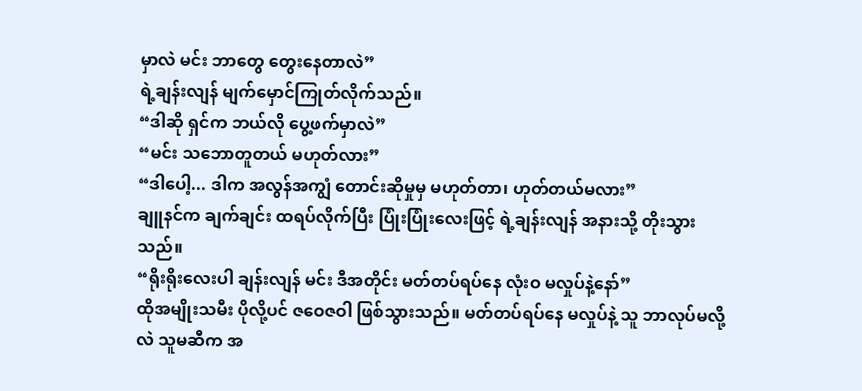မှာလဲ မင်း ဘာတွေ တွေးနေတာလဲ”
ရဲ့ချန်းလျန် မျက်မှောင်ကြုတ်လိုက်သည်။
“ဒါဆို ရှင်က ဘယ်လို ပွေ့ဖက်မှာလဲ”
“မင်း သဘောတူတယ် မဟုတ်လား”
“ဒါပေါ့... ဒါက အလွန်အကျွံ တောင်းဆိုမှုမှ မဟုတ်တာ၊ ဟုတ်တယ်မလား”
ချူနင်က ချက်ချင်း ထရပ်လိုက်ပြီး ပြုံးပြုံးလေးဖြင့် ရဲ့ချန်းလျန် အနားသို့ တိုးသွားသည်။
“ရိုးရိုးလေးပါ ချန်းလျန် မင်း ဒီအတိုင်း မတ်တပ်ရပ်နေ လုံးဝ မလှုပ်နဲ့နော်”
ထိုအမျိုးသမီး ပိုလို့ပင် ဇဝေဇဝါ ဖြစ်သွားသည်။ မတ်တပ်ရပ်နေ မလှုပ်နဲ့ သူ ဘာလုပ်မလို့လဲ သူမဆီက အ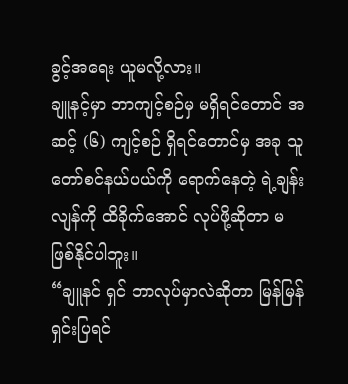ခွင့်အရေး ယူမလို့လား။
ချူနင့်မှာ ဘာကျင့်စဉ်မှ မရှိရင်တောင် အဆင့် (၆) ကျင့်စဉ် ရှိရင်တောင်မှ အခု သူတော်စင်နယ်ပယ်ကို ရောက်နေတဲ့ ရဲ့ချန်းလျန်ကို ထိခိုက်အောင် လုပ်ဖို့ဆိုတာ မဖြစ်နိုင်ပါဘူး။
“ချူနင် ရှင် ဘာလုပ်မှာလဲဆိုတာ မြန်မြန်ရှင်းပြရင်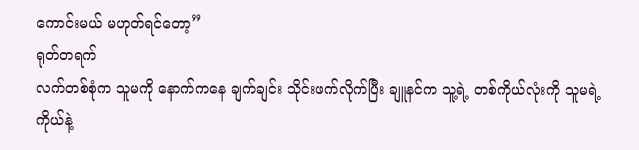ကောင်းမယ် မဟုတ်ရင်တော့”
ရုတ်တရက်
လက်တစ်စုံက သူမကို နောက်ကနေ ချက်ချင်း သိုင်းဖက်လိုက်ပြီး ချူနင်က သူ့ရဲ့ တစ်ကိုယ်လုံးကို သူမရဲ့ ကိုယ်နဲ့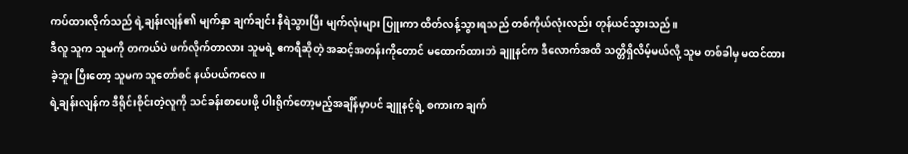ကပ်ထားလိုက်သည် ရဲ့ချန်းလျန်၏ မျက်နှာ ချက်ချင်း နီရဲသွားပြီး မျက်လုံးများ ပြူးကာ ထိတ်လန့်သွားရသည် တစ်ကိုယ်လုံးလည်း တုန်ယင်သွားသည်။
ဒီလူ သူက သူမကို တကယ်ပဲ ဖက်လိုက်တာလား သူမရဲ့ ဧကရီဆိုတဲ့ အဆင့်အတန်းကိုတောင် မထောက်ထားဘဲ ချူနင်က ဒီလောက်အထိ သတ္တိရှိလိမ့်မယ်လို့ သူမ တစ်ခါမှ မထင်ထားခဲ့ဘူး ပြီးတော့ သူမက သူတော်စင် နယ်ပယ်ကလေ။
ရဲ့ချန်းလျန်က ဒီရိုင်းစိုင်းတဲ့လူကို သင်ခန်းစာပေးဖို့ ပါးရိုက်တော့မည့်အချိန်မှာပင် ချူနင့်ရဲ့ စကားက ချက်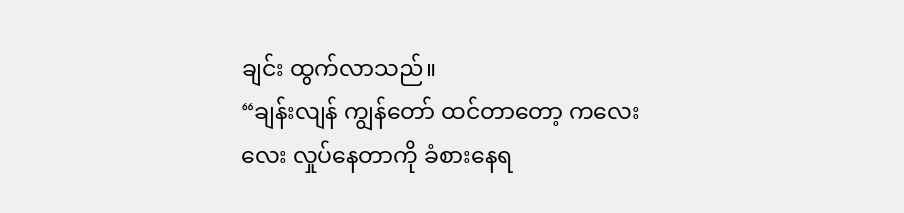ချင်း ထွက်လာသည်။
“ချန်းလျန် ကျွန်တော် ထင်တာတော့ ကလေးလေး လှုပ်နေတာကို ခံစားနေရ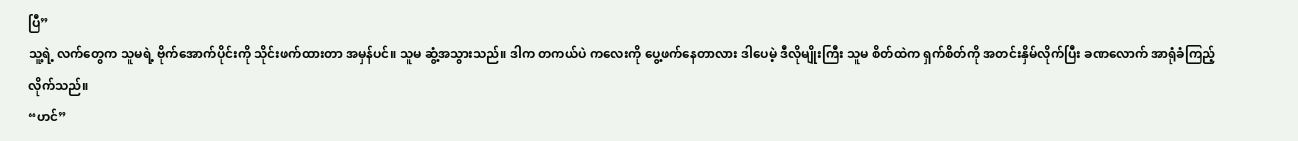ပြီ”
သူ့ရဲ့ လက်တွေက သူမရဲ့ ဗိုက်အောက်ပိုင်းကို သိုင်းဖက်ထားတာ အမှန်ပင်။ သူမ ဆွံ့အသွားသည်။ ဒါက တကယ်ပဲ ကလေးကို ပွေ့ဖက်နေတာလား ဒါပေမဲ့ ဒီလိုမျိုးကြီး သူမ စိတ်ထဲက ရှက်စိတ်ကို အတင်းနှိမ်လိုက်ပြီး ခဏလောက် အာရုံခံကြည့်လိုက်သည်။
“ဟင်”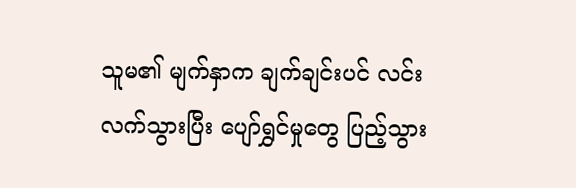သူမ၏ မျက်နှာက ချက်ချင်းပင် လင်းလက်သွားပြီး ပျော်ရွှင်မှုတွေ ပြည့်သွား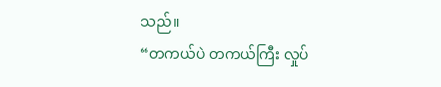သည်။
“တကယ်ပဲ တကယ်ကြီး လှုပ်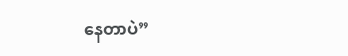နေတာပဲ”